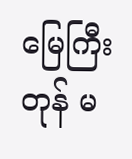မြေကြီးတုန် မ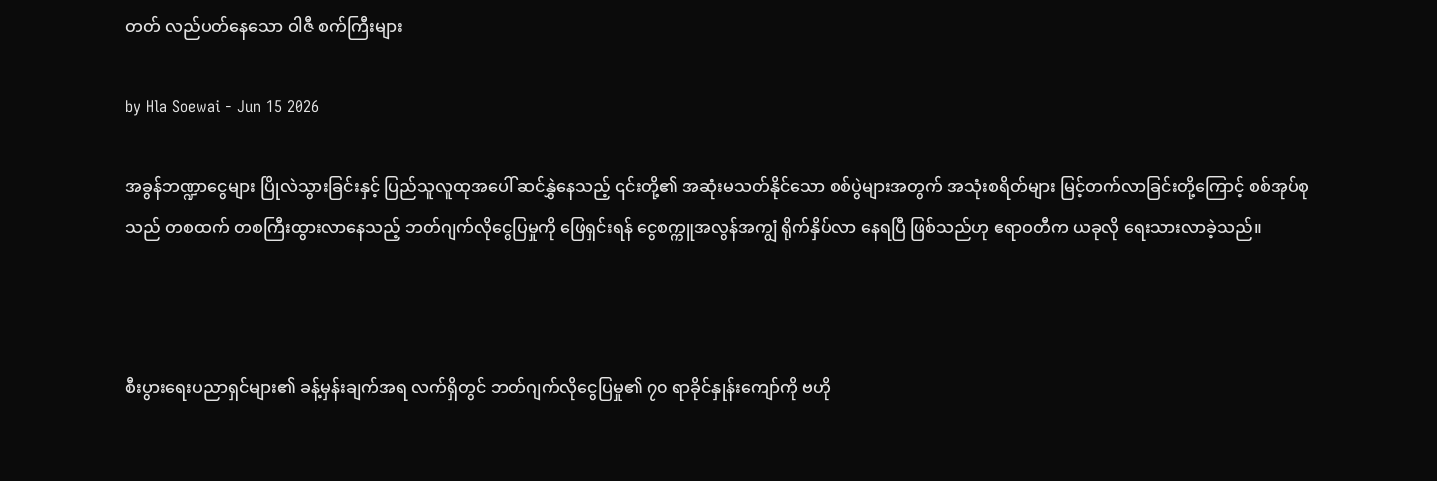တတ် လည်ပတ်နေသော ဝါဇီ စက်ကြီးများ

by Hla Soewai - Jun 15 2026

အခွန်ဘဏ္ဍာငွေများ ပြိုလဲသွားခြင်းနှင့် ပြည်သူလူထုအပေါ် ဆင်နွှဲနေသည့် ၎င်းတို့၏ အဆုံးမသတ်နိုင်သော စစ်ပွဲများအတွက် အသုံးစရိတ်များ မြင့်တက်လာခြင်းတို့ကြောင့် စစ်အုပ်စု သည် တစထက် တစကြီးထွားလာနေသည့် ဘတ်ဂျက်လိုငွေပြမှုကို ဖြေရှင်းရန် ငွေစက္ကူအလွန်အကျွံ ရိုက်နှိပ်လာ‌ နေရပြီ ဖြစ်သည်ဟု ဧရာဝတီက ယခုလို ရေးသားလာခဲ့သည်။



စီးပွားရေးပညာရှင်များ၏ ခန့်မှန်းချက်အရ လက်ရှိတွင် ဘတ်ဂျက်လိုငွေပြမှု၏ ၇၀ ရာခိုင်နှုန်းကျော်ကို ဗဟို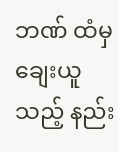ဘဏ် ထံမှ ချေးယူသည့် နည်း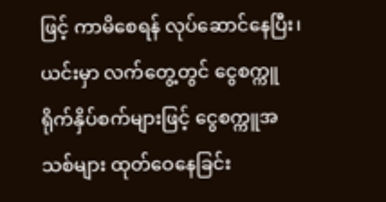ဖြင့် ကာမိစေရန် လုပ်ဆောင်နေပြီး၊ ယင်းမှာ လက်တွေ့တွင် ငွေစက္ကူရိုက်နှိပ်စက်များဖြင့် ငွေစက္ကူအသစ်များ ထုတ်ဝေနေခြင်း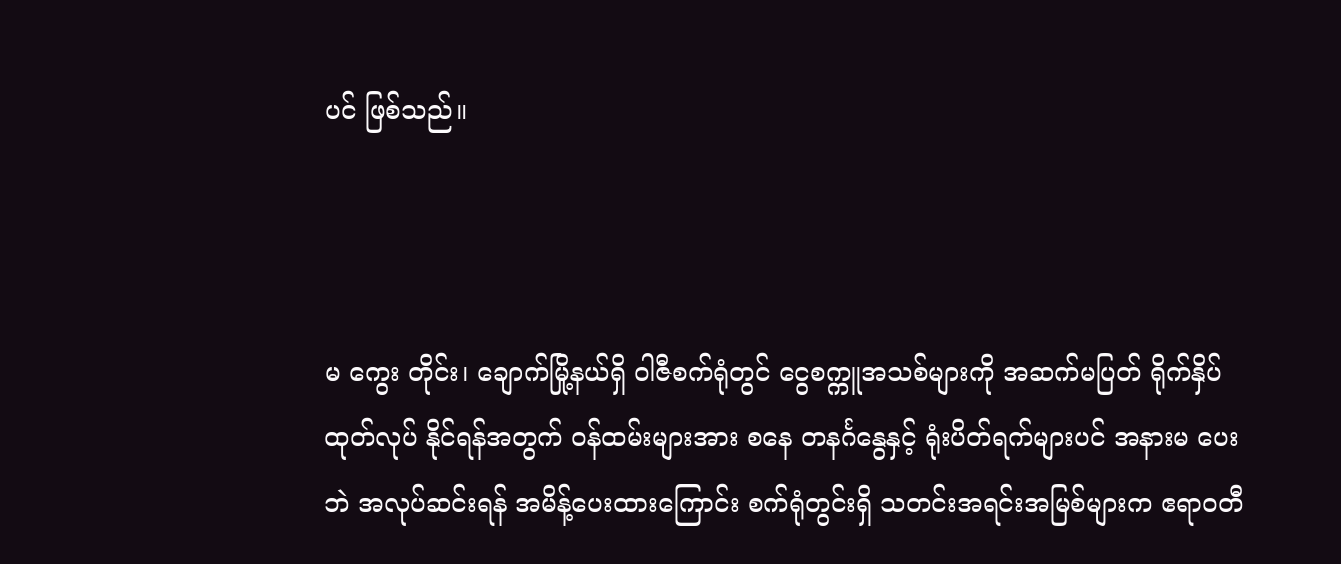ပင် ဖြစ်သည်။



မ‌ ကွေး တိုင်း၊ ချောက်မြို့နယ်ရှိ ဝါဇီစက်ရုံတွင် ငွေစက္ကူအသစ်များကို အဆက်မပြတ် ရိုက်နှိပ်ထုတ်လုပ် နိုင်ရန်အတွက် ဝန်ထမ်းများအား စနေ တနင်္ဂနွေနှင့် ရုံးပိတ်ရက်များပင် အနားမ ပေးဘဲ အလုပ်ဆင်းရန် အမိန့်ပေးထားကြောင်း စက်ရုံတွင်းရှိ သတင်းအရင်းအမြစ်များက ဧရာဝတီ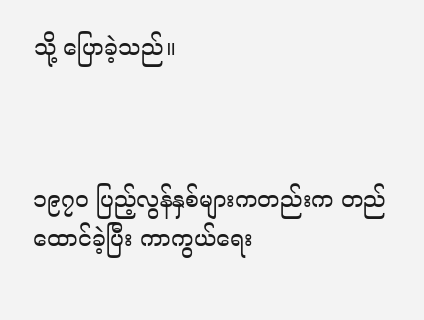သို့ ပြောခဲ့သည်။



၁၉၇၀ ပြည့်လွန်နှစ်များကတည်းက တည်ထောင်ခဲ့ပြီး ကာကွယ်ရေး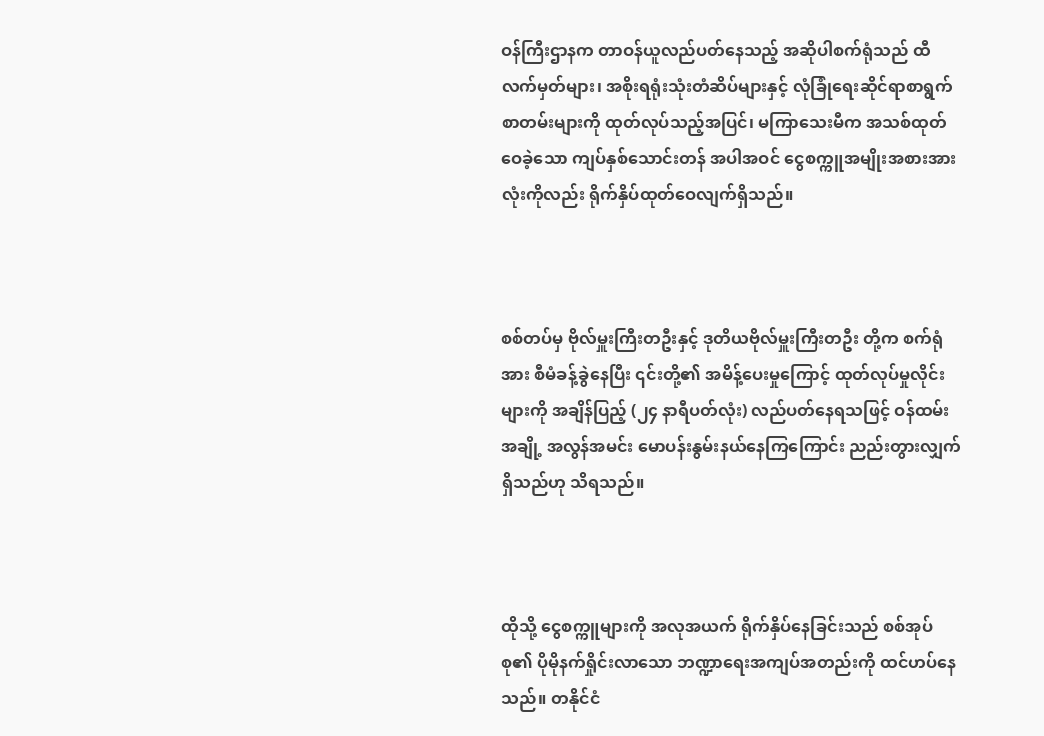ဝန်ကြီးဌာနက တာဝန်ယူလည်ပတ်နေသည့် အဆိုပါစက်ရုံသည် ထီလက်မှတ်များ၊ အစိုးရရုံးသုံးတံဆိပ်များနှင့် လုံခြုံရေးဆိုင်ရာစာရွက်စာတမ်းများကို ထုတ်လုပ်သည့်အပြင်၊ မကြာသေးမီက အသစ်ထုတ်ဝေခဲ့သော ကျပ်နှစ်သောင်းတန် အပါအဝင် ငွေစက္ကူအမျိုးအစားအားလုံးကိုလည်း ရိုက်နှိပ်ထုတ်ဝေလျက်ရှိသည်။



စစ်တပ်မှ ဗိုလ်မှူးကြီးတဦးနှင့် ဒုတိယဗိုလ်မှူးကြီးတဦး တို့က စက်ရုံ အား စီမံခန့်ခွဲနေပြီး ၎င်းတို့၏ အမိန့်ပေးမှုကြောင့် ထုတ်လုပ်မှုလိုင်းများကို အချိန်ပြည့် (၂၄ နာရီပတ်လုံး) လည်ပတ်နေရသဖြင့် ဝန်ထမ်းအချို့ အလွန်အမင်း မောပန်းနွမ်းနယ်နေကြကြောင်း ညည်းတွားလျှက် ရှိသည်ဟု သိရသည်။



ထိုသို့ ငွေစက္ကူများကို အလုအယက် ရိုက်နှိပ်နေခြင်းသည် စစ်အုပ်စု၏ ပိုမိုနက်ရှိုင်းလာသော ဘဏ္ဍာရေးအကျပ်အတည်းကို ထင်ဟပ်နေသည်။ တနိုင်ငံ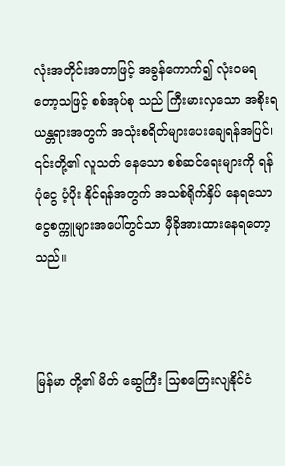လုံးအတိုင်းအတာဖြင့် အခွန်ကောက်၍ လုံးဝမရတော့သဖြင့် စစ်အုပ်စု သည် ကြီးမားလှသော အစိုးရယန္တရားအတွက် အသုံးစရိတ်များပေးချေရန်အပြင်၊ ၎င်းတို့၏ လူသတ် နေသော စစ်ဆင်ရေးများကို ရန်ပုံငွေ ပံ့ပိုး နိုင်ရန်အတွက် အသစ်ရိုက်နှိပ် နေရသော ငွေစက္ကူများအပေါ်တွင်သာ မှီခိုအားထားနေရတော့သည်။



မြန်မာ တို့၏ မိတ်‌ ဆွေကြီး သြစတြေးလျနိုင်ငံ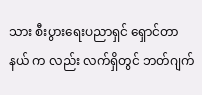သား စီးပွားရေးပညာရှင် ရှောင်တာနယ် က လည်း လက်ရှိတွင် ဘတ်ဂျက်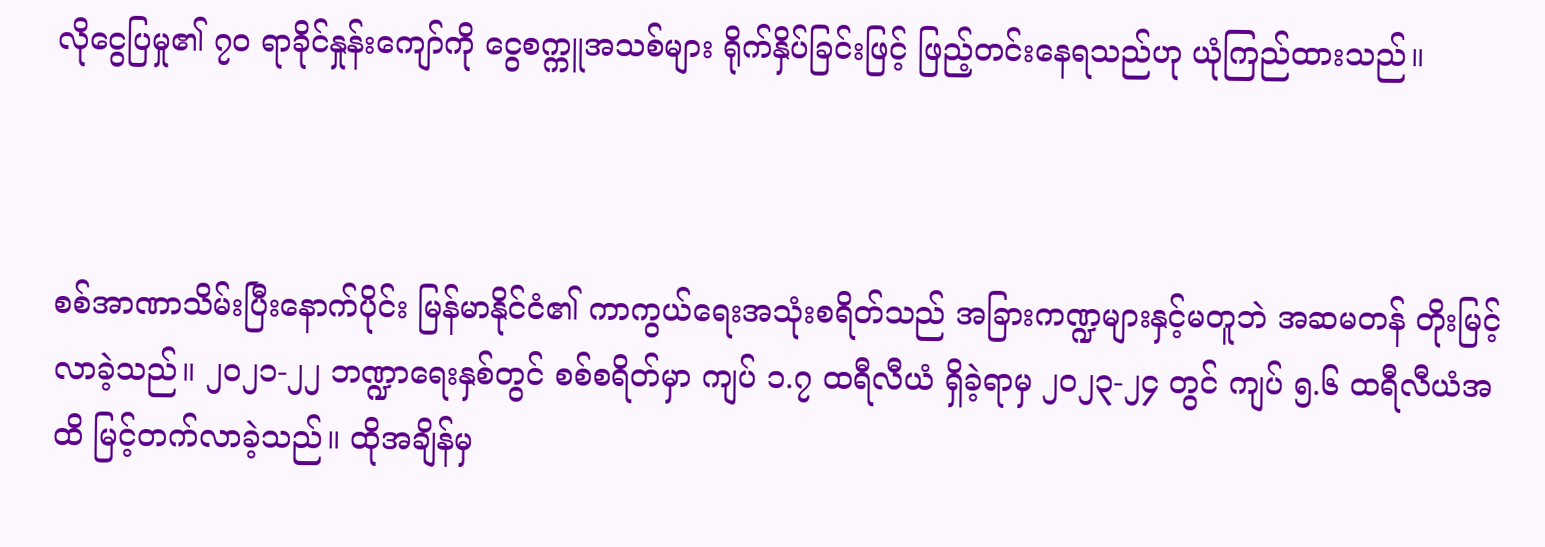လိုငွေပြမှု၏ ၇၀ ရာခိုင်နှုန်းကျော်ကို ငွေစက္ကူအသစ်များ ရိုက်နှိပ်ခြင်းဖြင့် ဖြည့်တင်းနေရသည်ဟု ယုံကြည်ထားသည်။



စစ်အာဏာသိမ်းပြီးနောက်ပိုင်း မြန်မာနိုင်ငံ၏ ကာကွယ်ရေးအသုံးစရိတ်သည် အခြားကဏ္ဍများနှင့်မတူဘဲ အဆမတန် တိုးမြင့်လာခဲ့သည်။ ၂၀၂၁-၂၂ ဘဏ္ဍာရေးနှစ်တွင် စစ်စရိတ်မှာ ကျပ် ၁.၇ ထရီလီယံ ရှိခဲ့ရာမှ ၂၀၂၃-၂၄ တွင် ကျပ် ၅.၆ ထရီလီယံအထိ မြင့်တက်လာခဲ့သည်။ ထိုအချိန်မှ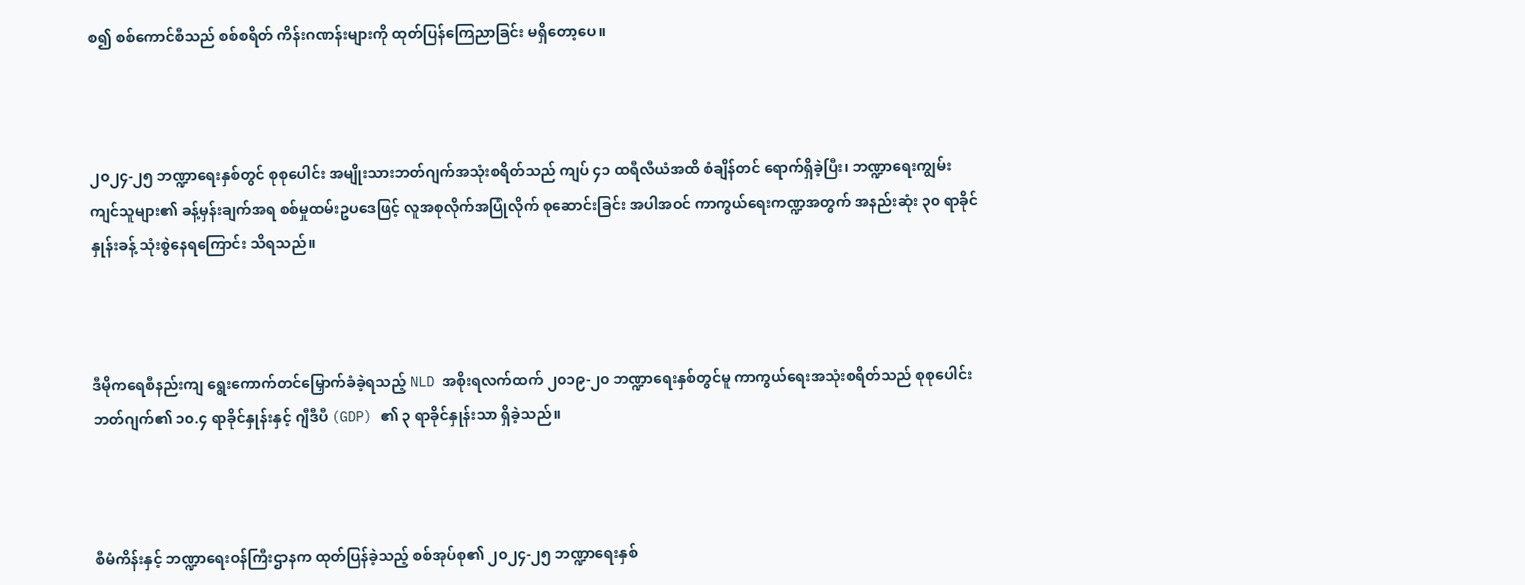စ၍ စစ်ကောင်စီသည် စစ်စရိတ် ကိန်းဂဏန်းများကို ထုတ်ပြန်ကြေညာခြင်း မရှိတော့ပေ။



၂၀၂၄-၂၅ ဘဏ္ဍာရေးနှစ်တွင် စုစုပေါင်း အမျိုးသားဘတ်ဂျက်အသုံးစရိတ်သည် ကျပ် ၄၁ ထရီလီယံအထိ စံချိန်တင် ရောက်ရှိခဲ့ပြီး၊ ဘဏ္ဍာရေးကျွမ်းကျင်သူများ၏ ခန့်မှန်းချက်အရ စစ်မှုထမ်းဥပဒေဖြင့် လူအစုလိုက်အပြုံလိုက် စုဆောင်းခြင်း အပါအဝင် ကာကွယ်ရေးကဏ္ဍအတွက် အနည်းဆုံး ၃၀ ရာခိုင်နှုန်းခန့် သုံးစွဲနေရကြောင်း သိရသည်။



ဒီမိုကရေစီနည်းကျ ရွေးကောက်တင်မြှောက်ခံခဲ့ရသည့် NLD အစိုးရလက်ထက် ၂၀၁၉-၂၀ ဘဏ္ဍာရေးနှစ်တွင်မူ ကာကွယ်ရေးအသုံးစရိတ်သည် စုစုပေါင်းဘတ်ဂျက်၏ ၁၀.၄ ရာခိုင်နှုန်းနှင့် ဂျီဒီပီ (GDP) ၏ ၃ ရာခိုင်နှုန်းသာ ရှိခဲ့သည်။



စီမံကိန်းနှင့် ဘဏ္ဍာရေးဝန်ကြီးဌာနက ထုတ်ပြန်ခဲ့သည့် စစ်အုပ်စု၏ ၂၀၂၄-၂၅ ဘဏ္ဍာရေးနှစ်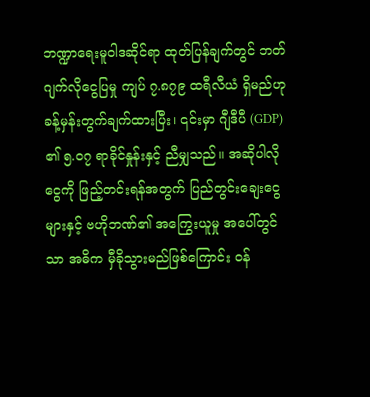ဘဏ္ဍာရေးမူဝါဒဆိုင်ရာ ထုတ်ပြန်ချက်တွင် ဘတ်ဂျက်လိုငွေပြမှု ကျပ် ၇.၈၇၉ ထရီလီယံ ရှိမည်ဟု ခန့်မှန်းတွက်ချက်ထားပြီး၊ ၎င်းမှာ ဂျီဒီပီ (GDP) ၏ ၅.၀၇ ရာခိုင်နှုန်းနှင့် ညီမျှသည်။ အဆိုပါလိုငွေကို ဖြည့်တင်းရန်အတွက် ပြည်တွင်းချေးငွေများနှင့် ဗဟိုဘဏ်၏ အကြွေးယူမှု အပေါ်တွင်သာ အဓိက မှီခိုသွားမည်ဖြစ်ကြောင်း ဝန်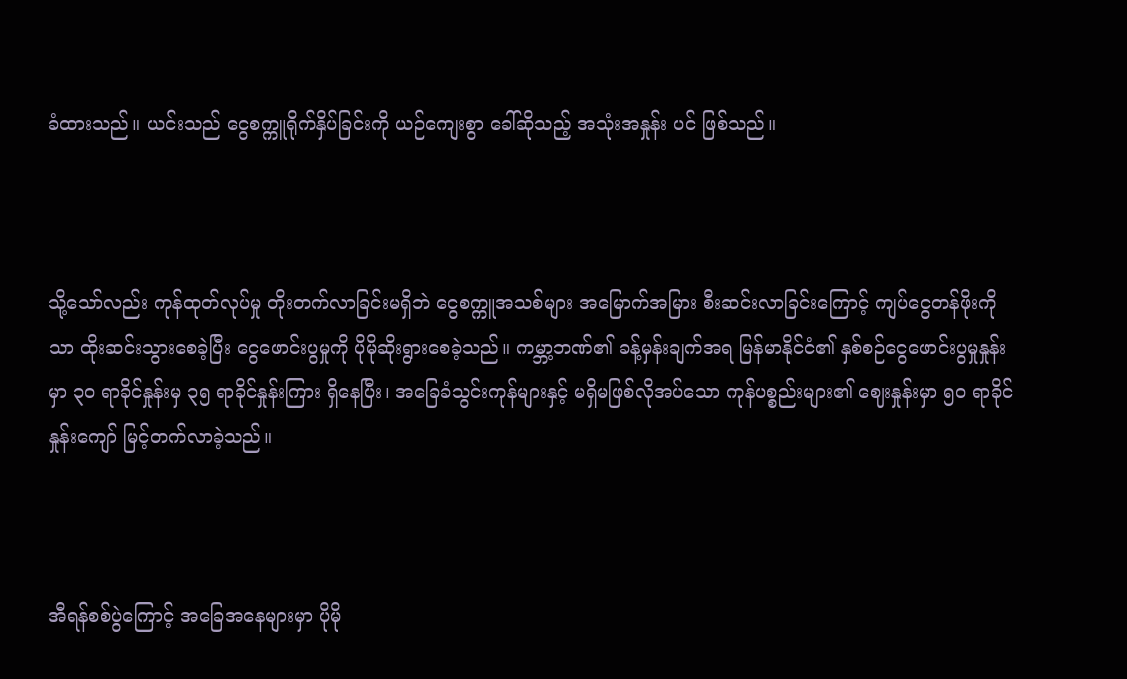ခံထားသည်။ ယင်းသည် ငွေစက္ကူရိုက်နှိပ်ခြင်းကို ယဉ်ကျေးစွာ ခေါ်ဆိုသည့် အသုံးအနှုန်း ပင် ဖြစ်သည်။



သို့သော်လည်း ကုန်ထုတ်လုပ်မှု တိုးတက်လာခြင်းမရှိဘဲ ငွေစက္ကူအသစ်များ အမြောက်အမြား စီးဆင်းလာခြင်းကြောင့် ကျပ်ငွေတန်ဖိုးကိုသာ ထိုးဆင်းသွားစေခဲ့ပြီး ငွေဖောင်းပွမှုကို ပိုမိုဆိုးရွားစေခဲ့သည်။ ကမ္ဘာ့ဘဏ်၏ ခန့်မှန်းချက်အရ မြန်မာနိုင်ငံ၏ နှစ်စဉ်ငွေဖောင်းပွမှုနှုန်းမှာ ၃၀ ရာခိုင်နှုန်းမှ ၃၅ ရာခိုင်နှုန်းကြား ရှိနေပြီး၊ အခြေခံသွင်းကုန်များနှင့် မရှိမဖြစ်လိုအပ်သော ကုန်ပစ္စည်းများ၏ ဈေးနှုန်းမှာ ၅၀ ရာခိုင်နှုန်းကျော် မြင့်တက်လာခဲ့သည်။



အီရန်စစ်ပွဲကြောင့် အခြေအနေများမှာ ပိုမို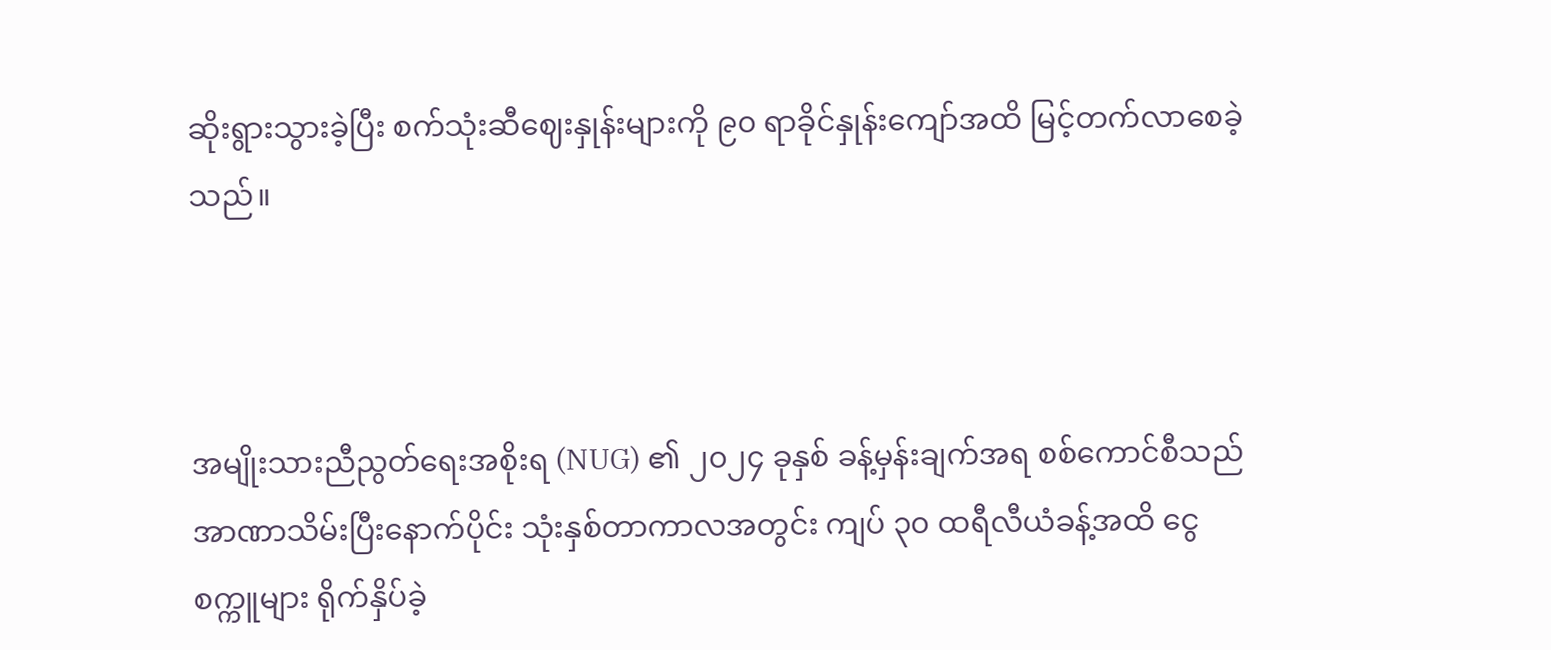ဆိုးရွားသွားခဲ့ပြီး စက်သုံးဆီဈေးနှုန်းများကို ၉၀ ရာခိုင်နှုန်းကျော်အထိ မြင့်တက်လာစေခဲ့သည်။



အမျိုးသားညီညွတ်ရေးအစိုးရ (NUG) ၏ ၂၀၂၄ ခုနှစ် ခန့်မှန်းချက်အရ စစ်ကောင်စီသည် အာဏာသိမ်းပြီးနောက်ပိုင်း သုံးနှစ်တာကာလအတွင်း ကျပ် ၃၀ ထရီလီယံခန့်အထိ ငွေစက္ကူများ ရိုက်နှိပ်ခဲ့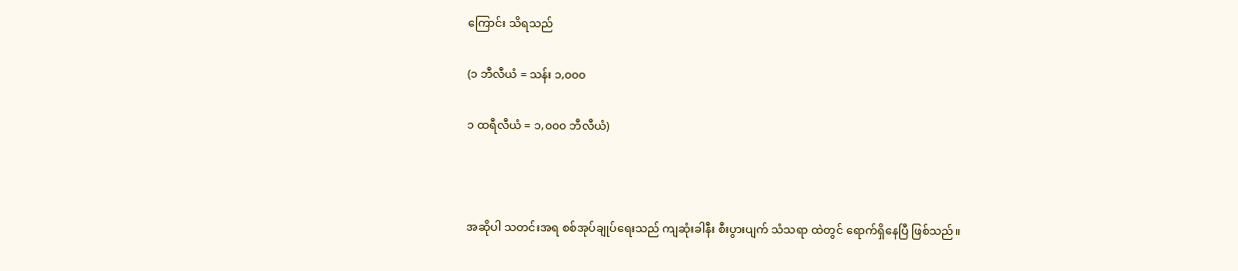ကြောင်း သိရသည်

(၁ ဘီလီယံ = သန်း ၁,၀၀၀

၁ ထရီလီယံ = ၁,၀၀၀ ဘီလီယံ)



အဆိုပါ သတင်းအရ စစ်အုပ်ချုပ်ရေးသည် ကျဆုံးခါနီး စီးပွားပျက် သံသရာ ထဲတွင် ရောက်ရှိနေပြီ ဖြစ်သည်။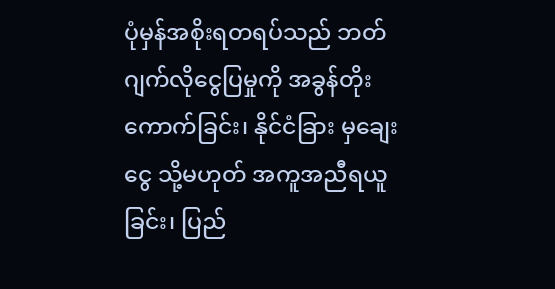ပုံမှန်အစိုးရတရပ်သည် ဘတ်ဂျက်လိုငွေပြမှုကို အခွန်တိုးကောက်ခြင်း၊ နိုင်ငံခြား မှချေးငွေ သို့မဟုတ် အကူအညီရယူခြင်း၊ ပြည်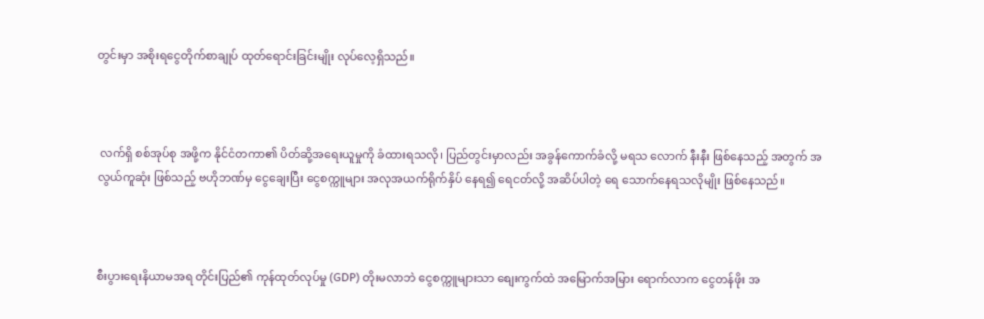တွင်းမှာ အစိုးရငွေတိုက်စာချုပ် ထုတ်ရောင်းခြင်းမျိုး လုပ်လေ့ရှိသည်။



 လက်ရှိ စစ်အုပ်စု အဖို့က နိုင်ငံတကာ၏ ပိတ်ဆို့အရေးယူမှုကို ခံထားရသလို၊ ပြည်တွင်းမှာလည်း အခွန်ကောက်ခံလို့ မရသ လောက် နီးနီး ဖြစ်နေသည့် အတွက် အလွယ်ကူဆုံး ဖြစ်သည့် ဗဟိုဘဏ်မှ ငွေချေးပြီး ငွေစက္ကူများ အလုအယက်ရိုက်နှိပ် နေရ၍ ရေငတ်လို့ အဆိပ်ပါတဲ့ ရေ သောက်နေရသလိုမျိုး ဖြစ်နေသည်။



စီးပွားရေးနိယာမအရ တိုင်းပြည်၏ ကုန်ထုတ်လုပ်မှု (GDP) တိုးမလာဘဲ ငွေစက္ကူများသာ စျေးကွက်ထဲ အမြောက်အမြား ရောက်လာက ငွေတန်ဖိုး အ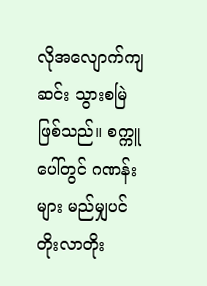လိုအလျောက်ကျဆင်း သွားစမြဲ ဖြစ်သည်။ စက္ကူပေါ်တွင် ဂဏန်းများ မည်မျှပင် တိုးလာတိုး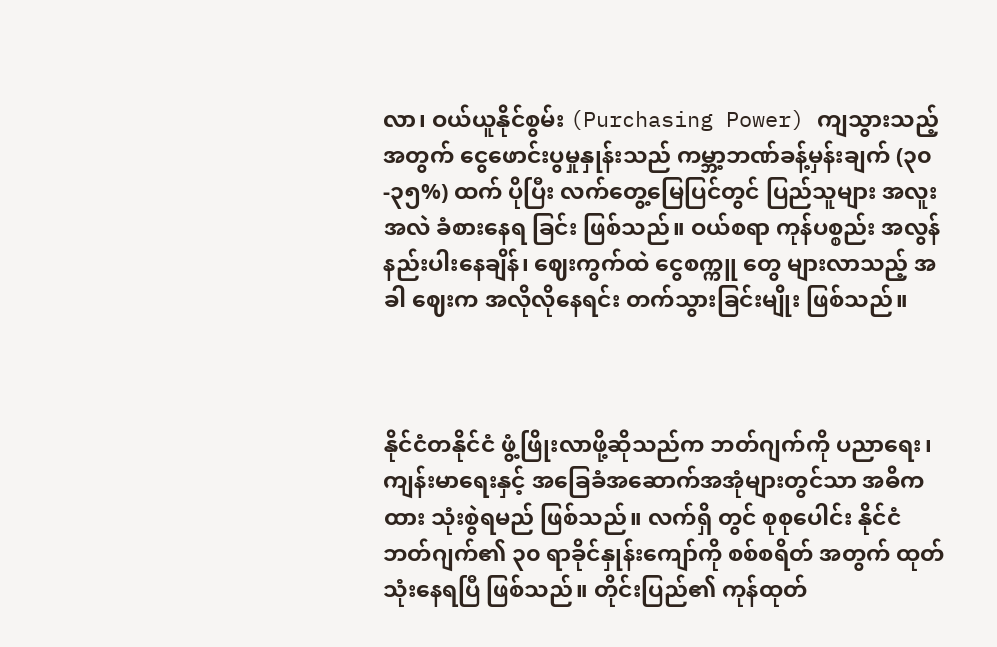လာ၊ ဝယ်ယူနိုင်စွမ်း (Purchasing Power) ကျသွားသည့် အတွက် ငွေဖောင်းပွမှုနှုန်းသည် ကမ္ဘာ့ဘဏ်ခန့်မှန်းချက် (၃၀-၃၅%) ထက် ပိုပြီး လက်တွေ့မြေပြင်တွင် ပြည်သူများ အလူးအလဲ ခံစားနေရ ခြင်း ဖြစ်သည်။ ဝယ်စရာ ကုန်ပစ္စည်း အလွန်နည်းပါးနေချိန်၊ ဈေးကွက်ထဲ ငွေစက္ကူ တွေ များလာသည့် အခါ ဈေးက အလိုလိုနေရင်း တက်သွားခြင်းမျိုး ဖြစ်သည်။



နိုင်ငံတနိုင်ငံ ဖွံ့ဖြိုးလာဖို့ဆိုသည်က ဘတ်ဂျက်ကို ပညာရေး၊ ကျန်းမာရေးနှင့် အခြေခံအဆောက်အအုံများတွင်သာ အဓိကထား သုံးစွဲရမည် ဖြစ်သည်။ လက်ရှိ တွင် စုစုပေါင်း နိုင်ငံ ဘတ်ဂျက်၏ ၃၀ ရာခိုင်နှုန်းကျော်ကို စစ်စရိတ် အတွက် ထုတ် သုံးနေရပြီ ဖြစ်သည်။ တိုင်းပြည်၏ ကုန်ထုတ်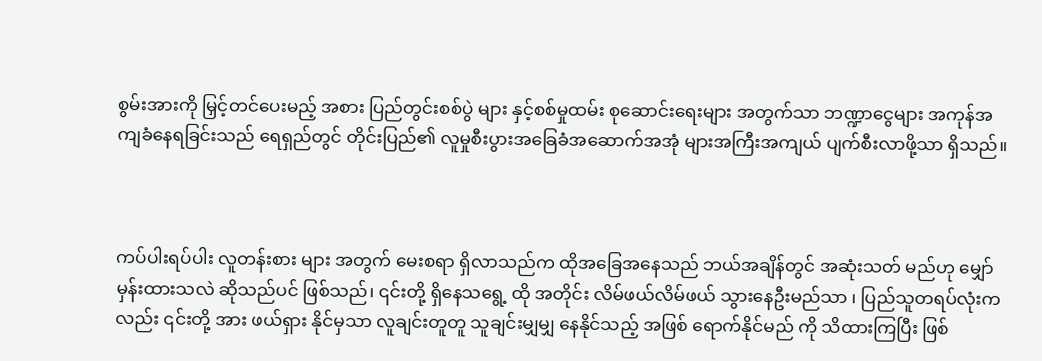စွမ်းအားကို မြှင့်တင်ပေးမည့် အစား ပြည်တွင်းစစ်ပွဲ များ နှင့်စစ်မှုထမ်း စုဆောင်းရေးများ အတွက်သာ ဘဏ္ဍာငွေများ အကုန်အကျခံနေရခြင်းသည် ရေရှည်တွင် တိုင်းပြည်၏ လူမှုစီးပွားအခြေခံအဆောက်အအုံ များအကြီးအကျယ် ပျက်စီးလာဖို့သာ ရှိသည်။



ကပ်ပါးရပ်ပါး လူတန်းစား များ အတွက် မေးစရာ ရှိလာသည်က ထိုအ‌ခြေအနေသည် ဘယ်အချိန်တွင် အဆုံးသတ် မည်ဟု မျှော်မှန်းထားသလဲ ဆိုသည်ပင် ဖြစ်သည်၊ ၎င်းတို့ ရှိနေသရွေ့ ထို အတိုင်း လိမ်ဖယ်လိမ်ဖယ် သွားနေဦးမည်သာ ၊ ပြည်သူတရပ်လုံးကလည်း ၎င်းတို့ အား ဖယ်ရှား နိုင်မှသာ လူချင်းတူတူ သူချင်းမျှမျှ နေနိုင်သည့် အဖြစ် ရောက်နိုင်မည် ကို သိထားကြပြီး ဖြစ်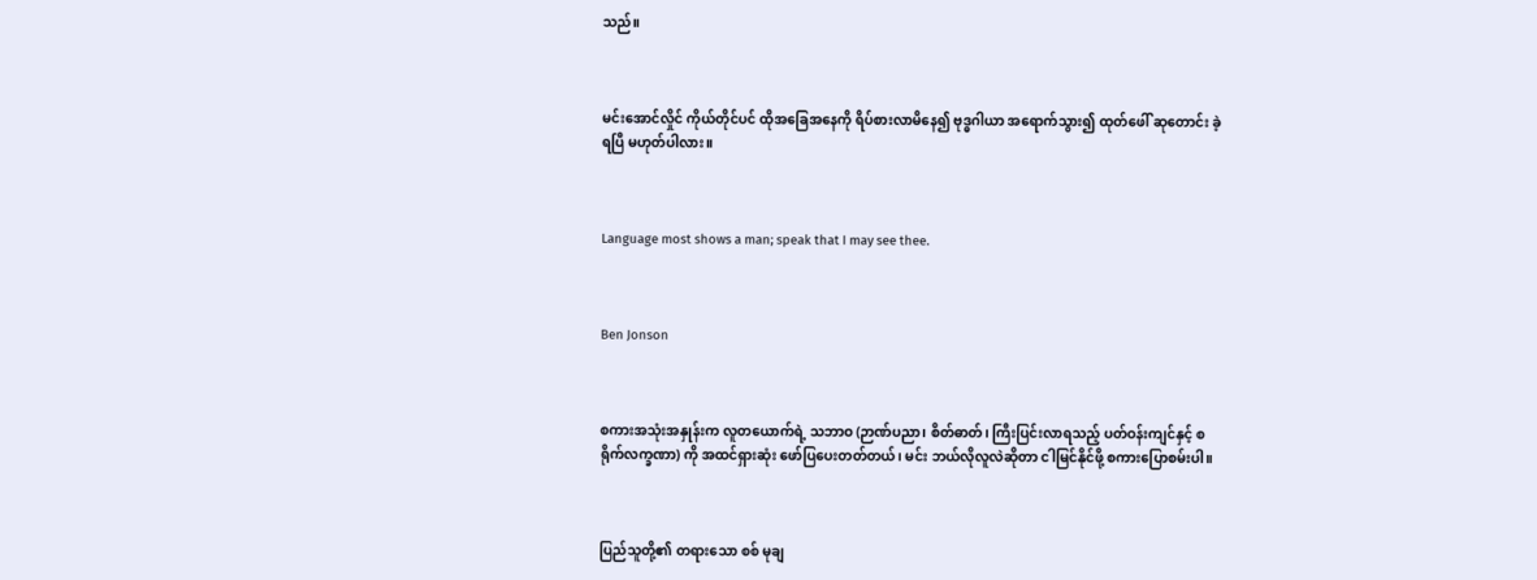သည်။



မင်းအောင်လှိုင် ကိုယ်တိုင်ပင် ထိုအခြေအနေကို ရိပ်စားလာမိနေ၍ ဗုဒ္ဓဂါယာ အရောက်သွား၍ ထုတ်ဖေါ် ဆုတောင်း ခဲ့ရပြီ မဟုတ်ပါလား။



Language most shows a man; speak that I may see thee.



Ben Jonson



စကားအသုံးအနှုန်းက လူတယောက်ရဲ့ သဘာဝ (ဉာဏ်ပညာ၊ စိတ်ဓာတ်၊ ကြီးပြင်းလာရသည့် ပတ်ဝန်းကျင်နှင့် စရိုက်လက္ခဏာ) ကို အထင်ရှားဆုံး ဖော်ပြပေးတတ်တယ်၊ မင်း ဘယ်လိုလူလဲဆိုတာ ငါမြင်နိုင်ဖို့ စကားပြောစမ်းပါ။



ပြည်သူတို့၏ တရားသော စစ် မုချ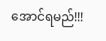အောင်ရမည်!!!